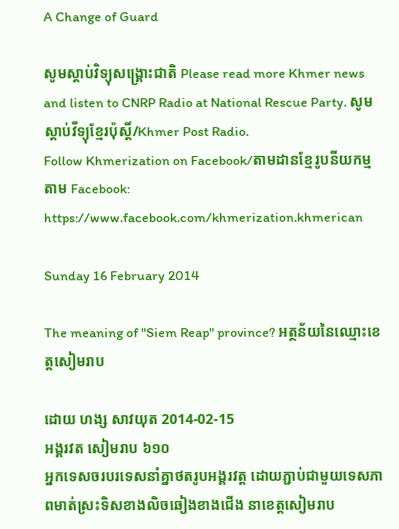A Change of Guard

សូមស្តាប់វិទ្យុសង្គ្រោះជាតិ Please read more Khmer news and listen to CNRP Radio at National Rescue Party. សូមស្តាប់វីទ្យុខ្មែរប៉ុស្តិ៍/Khmer Post Radio.
Follow Khmerization on Facebook/តាមដានខ្មែរូបនីយកម្មតាម Facebook: https://www.facebook.com/khmerization.khmerican

Sunday 16 February 2014

The meaning of "Siem Reap" province? អត្ថន័យនៃឈ្មោះខេត្តសៀមរាប

ដោយ ហង្ស សាវយុត 2014-02-15
អង្គរវត សៀមរាប ៦១០
អ្នកទេសចរបរទេសនាំគ្នាថតរូបអង្គរវត្ត ដោយភ្ជាប់ជាមួយទេសភាពមាត់ស្រះទិសខាងលិចឆៀងខាងជើង នាខេត្តសៀមរាប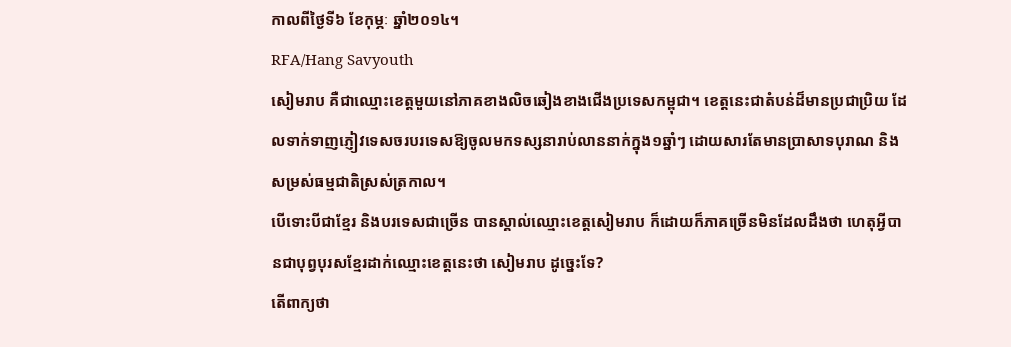កាលពីថ្ងៃទី៦ ខែកុម្ភៈ ឆ្នាំ២០១៤។
RFA/Hang Savyouth
សៀមរាប គឺជាឈ្មោះខេត្តមួយនៅភាគខាងលិចឆៀងខាងជើងប្រទេសកម្ពុជា។ ខេត្តនេះជាតំបន់ដ៏មានប្រជាប្រិយ ដែលទាក់ទាញភ្ញៀវទេសចរបរទេសឱ្យចូលមកទស្សនារាប់លាននាក់ក្នុង១ឆ្នាំៗ ដោយសារតែមានប្រាសាទបុរាណ និងសម្រស់ធម្មជាតិស្រស់ត្រកាល។
បើទោះបីជាខ្មែរ និងបរទេសជាច្រើន បានស្គាល់ឈ្មោះខេត្តសៀមរាប ក៏ដោយក៏ភាគច្រើនមិនដែលដឹងថា ហេតុអ្វីបានជាបុព្វបុរសខ្មែរដាក់ឈ្មោះខេត្តនេះថា សៀមរាប ដូច្នេះទែ?
តើពាក្យថា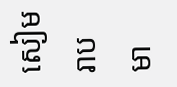សៀមរាប មា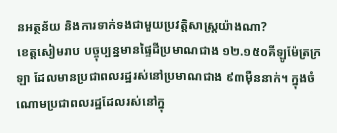នអត្ថន័យ និងការទាក់ទងជាមួយប្រវត្តិសាស្ត្រយ៉ាងណា?
ខេត្តសៀមរាប បច្ចុប្បន្នមានផ្ទៃដីប្រមាណជាង ១២.១៥០គីឡូម៉ែត្រក្រឡា ដែលមានប្រជាពលរដ្ឋរស់នៅប្រមាណជាង ៩៣ម៉ឺននាក់។ ក្នុងចំណោមប្រជាពលរដ្ឋដែលរស់នៅក្នុ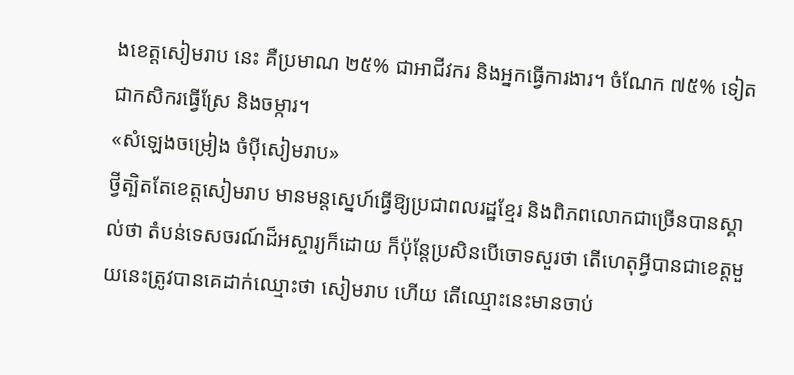ងខេត្តសៀមរាប នេះ គឺប្រមាណ ២៥% ជាអាជីវករ និងអ្នកធ្វើការងារ។ ចំណែក ៧៥% ទៀត ជាកសិករធ្វើស្រែ និងចម្ការ។
«សំឡេងចម្រៀង ចំប៉ីសៀមរាប»
ថ្វីត្បិតតែខេត្តសៀមរាប មានមន្តស្នេហ៍ធ្វើឱ្យប្រជាពលរដ្ឋខ្មែរ និងពិភពលោកជាច្រើនបានស្គាល់ថា តំបន់ទេសចរណ៍ដ៏អស្ចារ្យក៏ដោយ ក៏ប៉ុន្តែប្រសិនបើចោទសួរថា តើហេតុអ្វីបានជាខេត្តមួយនេះត្រូវបានគេដាក់ឈ្មោះថា សៀមរាប ហើយ តើឈ្មោះនេះមានចាប់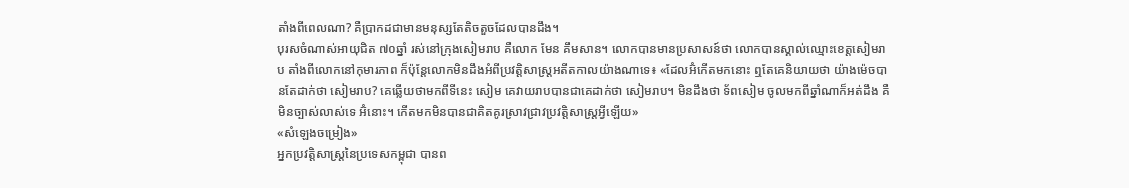តាំងពីពេលណា? គឺប្រាកដជាមានមនុស្សតែតិចតួចដែលបានដឹង។
បុរសចំណាស់អាយុជិត ៧០ឆ្នាំ រស់នៅក្រុងសៀមរាប គឺលោក មែន គឹមសាន។ លោកបានមានប្រសាសន៍ថា លោកបានស្គាល់ឈ្មោះខេត្តសៀមរាប តាំងពីលោកនៅកុមារភាព ក៏ប៉ុន្តែលោកមិនដឹងអំពីប្រវត្តិសាស្ត្រអតីតកាលយ៉ាងណាទេ៖ «ដែលអ៊ំកើតមកនោះ ឮតែគេនិយាយថា យ៉ាងម៉េចបានតែដាក់ថា សៀមរាប? គេឆ្លើយថាមកពីទីនេះ សៀម គេវាយរាបបានជាគេដាក់ថា សៀមរាប។ មិនដឹងថា ទ័ពសៀម ចូលមកពីឆ្នាំណាក៏អត់ដឹង គឺមិនច្បាស់លាស់ទេ អ៊ំនោះ។ កើតមកមិនបានជាគិតគូរស្រាវជ្រាវប្រវត្តិសាស្ត្រអ្វីឡើយ»
«សំឡេងចម្រៀង»
អ្នកប្រវត្តិសាស្ត្រនៃប្រទេសកម្ពុជា បានព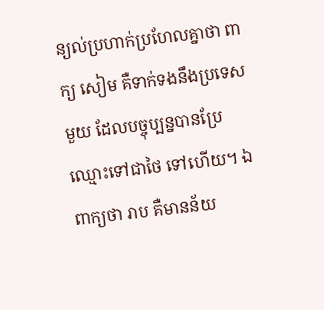ន្យល់ប្រហាក់ប្រហែលគ្នាថា ពាក្យ សៀម គឺទាក់ទងនឹងប្រទេសមួយ ដែលបច្ចុប្បន្នបានប្រែឈ្មោះទៅជាថៃ ទៅហើយ។ ឯពាក្យថា រាប គឺមានន័យ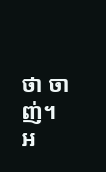ថា ចាញ់។
អ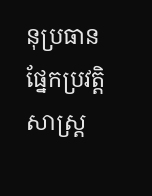នុប្រធានផ្នែកប្រវត្តិសាស្ត្រ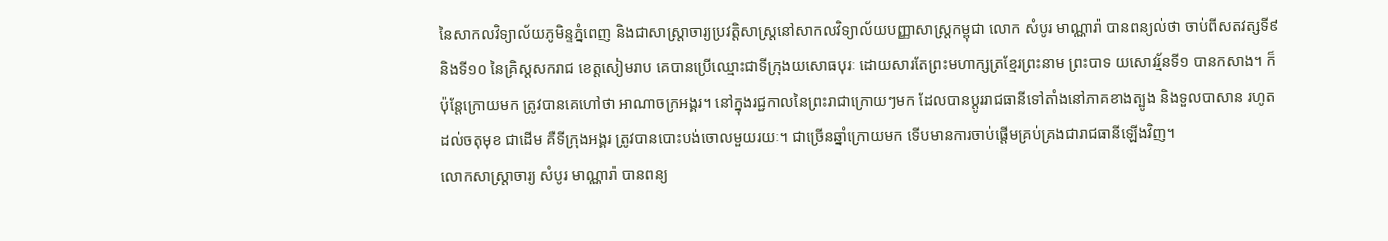នៃសាកលវិទ្យាល័យភូមិន្ទភ្នំពេញ និងជាសាស្ត្រាចារ្យប្រវត្តិសាស្ត្រនៅសាកលវិទ្យាល័យបញ្ញាសាស្ត្រកម្ពុជា លោក សំបូរ មាណ្ណារ៉ា បានពន្យល់ថា ចាប់ពីសតវត្សទី៩ និងទី១០ នៃគ្រិស្តសករាជ ខេត្តសៀមរាប គេបានប្រើឈ្មោះជាទីក្រុងយសោធបុរៈ ដោយសារតែព្រះមហាក្សត្រខ្មែរព្រះនាម ព្រះបាទ យសោវរ្ម័នទី១ បានកសាង។ ក៏ប៉ុន្តែក្រោយមក ត្រូវបានគេហៅថា អាណាចក្រអង្គរ។ នៅក្នុងរជ្ជកាលនៃព្រះរាជាក្រោយៗមក ដែលបានប្ដូររាជធានីទៅតាំងនៅភាគខាងត្បូង និងទួលបាសាន រហូតដល់ចតុមុខ ជាដើម គឺទីក្រុងអង្គរ ត្រូវបានបោះបង់ចោលមួយរយៈ។ ជាច្រើនឆ្នាំក្រោយមក ទើបមានការចាប់ផ្ដើមគ្រប់គ្រងជារាជធានីឡើងវិញ។
លោកសាស្ត្រាចារ្យ សំបូរ មាណ្ណារ៉ា បានពន្យ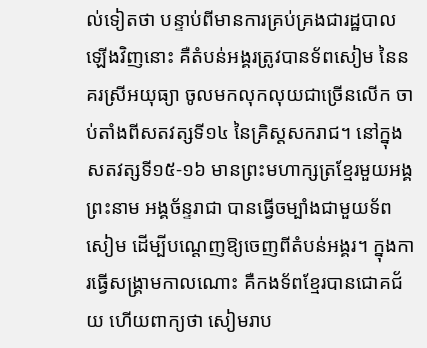ល់ទៀតថា បន្ទាប់ពីមានការគ្រប់គ្រងជារដ្ឋបាលឡើងវិញនោះ គឺតំបន់អង្គរត្រូវបានទ័ពសៀម នៃនគរស្រីអយុធ្យា ចូលមកលុកលុយជាច្រើនលើក ចាប់តាំងពីសតវត្សទី១៤ នៃគ្រិស្តសករាជ។ នៅក្នុងសតវត្សទី១៥-១៦ មានព្រះមហាក្សត្រខ្មែរមួយអង្គព្រះនាម អង្គច័ន្ទរាជា បានធ្វើចម្បាំងជាមួយទ័ពសៀម ដើម្បីបណ្ដេញឱ្យចេញពីតំបន់អង្គរ។ ក្នុងការធ្វើសង្គ្រាមកាលណោះ គឺកងទ័ពខ្មែរបានជោគជ័យ ហើយពាក្យថា សៀមរាប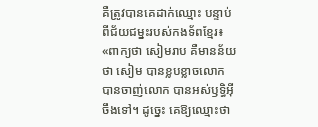គឺត្រូវបានគេដាក់ឈ្មោះ បន្ទាប់ពីជ័យជម្នះរបស់កងទ័ពខ្មែរ៖ «ពាក្យថា សៀមរាប គឺមានន័យថា សៀម បានខ្លបខ្លាចលោក បានចាញ់លោក បានអស់ឫទ្ធិអ៊ីចឹងទៅ។ ដូច្នេះ គេឱ្យឈ្មោះថា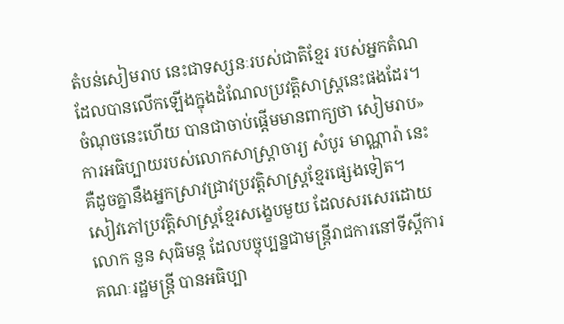តំបន់សៀមរាប នេះជាទស្សនៈរបស់ជាតិខ្មែរ របស់អ្នកតំណដែលបានលើកឡើងក្នុងដំណែលប្រវត្តិសាស្ត្រនេះផងដែរ។ ចំណុចនេះហើយ បានជាចាប់ផ្ដើមមានពាក្យថា សៀមរាប»
ការអធិប្បាយរបស់លោកសាស្ត្រាចារ្យ សំបូរ មាណ្ណារ៉ា នេះ គឺដូចគ្នានឹងអ្នកស្រាវជ្រាវប្រវត្តិសាស្ត្រខ្មែរផ្សេងទៀត។
សៀវភៅប្រវត្តិសាស្ត្រខ្មែរសង្ខេបមួយ ដែលសរសេរដោយ លោក នួន សុធិមន្ត ដែលបច្ចុប្បន្នជាមន្ត្រីរាជការនៅទីស្ដីការគណៈរដ្ឋមន្ត្រី បានអធិប្បា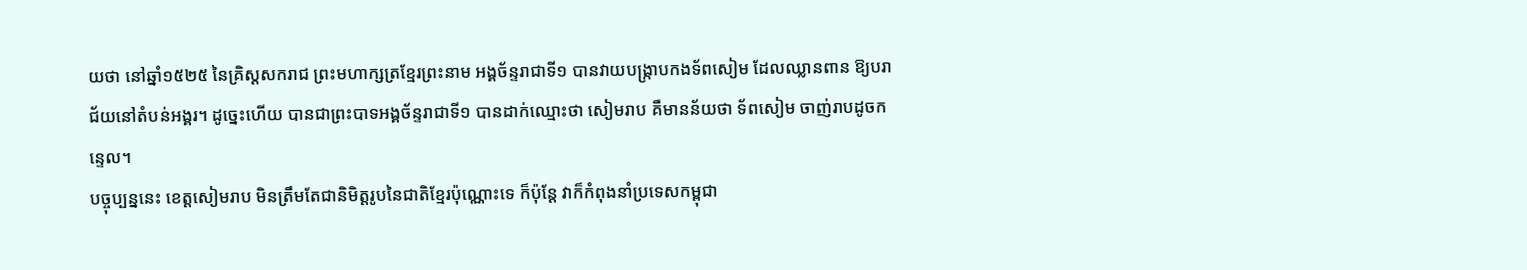យថា នៅឆ្នាំ១៥២៥ នៃគ្រិស្ដសករាជ ព្រះមហាក្សត្រខ្មែរព្រះនាម អង្គច័ន្ទរាជាទី១ បានវាយបង្ក្រាបកងទ័ពសៀម ដែលឈ្លានពាន ឱ្យបរាជ័យនៅតំបន់អង្គរ។ ដូច្នេះហើយ បានជាព្រះបាទអង្គច័ន្ទរាជាទី១ បានដាក់ឈ្មោះថា សៀមរាប គឺមានន័យថា ទ័ពសៀម ចាញ់រាបដូចកន្ទេល។
បច្ចុប្បន្ននេះ ខេត្តសៀមរាប មិនត្រឹមតែជានិមិត្តរូបនៃជាតិខ្មែរប៉ុណ្ណោះទេ ក៏ប៉ុន្តែ វាក៏កំពុងនាំប្រទេសកម្ពុជា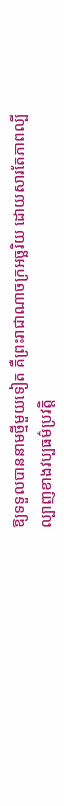ឱ្យទទួលបាននាមថ្មីមួយទៀត គឺព្រះរាជាណាចក្រអច្ឆរិយ ដោយសារតែភាពល្បីល្បាញខាងវប្បធម៌ប្រវត្តិ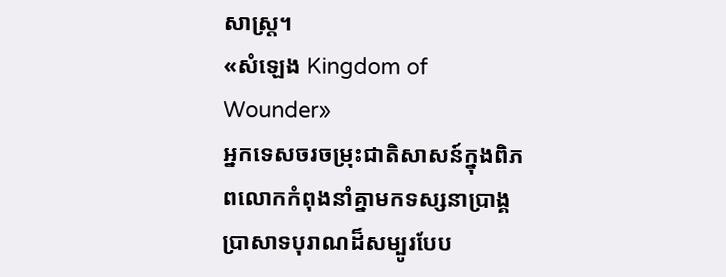សាស្ត្រ។
«សំឡេង Kingdom of Wounder»
អ្នកទេសចរចម្រុះជាតិសាសន៍ក្នុងពិភពលោកកំពុងនាំគ្នាមកទស្សនាប្រាង្គប្រាសាទបុរាណដ៏សម្បូរបែប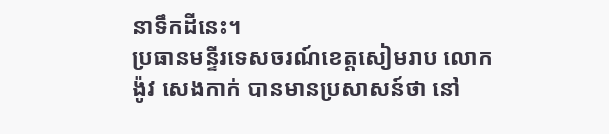នាទឹកដីនេះ។
ប្រធានមន្ទីរទេសចរណ៍ខេត្តសៀមរាប លោក ង៉ូវ សេងកាក់ បានមានប្រសាសន៍ថា នៅ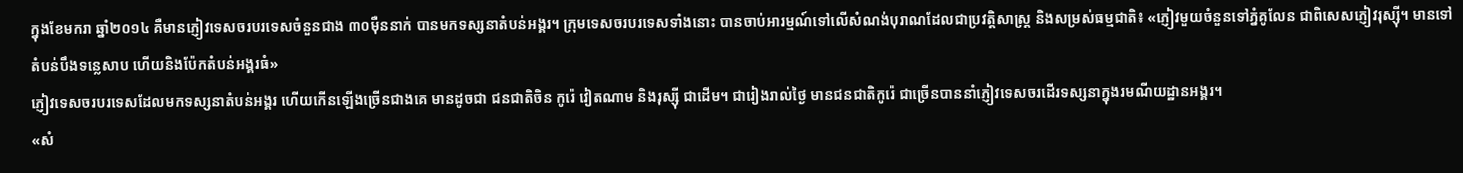ក្នុងខែមករា ឆ្នាំ២០១៤ គឺមានភ្ញៀវទេសចរបរទេសចំនួនជាង ៣០ម៉ឺននាក់ បានមកទស្សនាតំបន់អង្គរ។ ក្រុមទេសចរបរទេសទាំងនោះ បានចាប់អារម្មណ៍ទៅលើសំណង់បុរាណដែលជាប្រវត្តិសាស្ត្រ និងសម្រស់ធម្មជាតិ៖ «ភ្ញៀវមួយចំនួនទៅភ្នំគូលែន ជាពិសេសភ្ញៀវរុស្ស៊ី។ មានទៅតំបន់បឹងទន្លេសាប ហើយនិងប៉ែកតំបន់អង្គរធំ»
ភ្ញៀវទេសចរបរទេសដែលមកទស្សនាតំបន់អង្គរ ហើយកើនឡើងច្រើនជាងគេ មានដូចជា ជនជាតិចិន កូរ៉េ វៀតណាម និងរុស្ស៊ី ជាដើម។ ជារៀងរាល់ថ្ងៃ មានជនជាតិកូរ៉េ ជាច្រើនបាននាំភ្ញៀវទេសចរដើរទស្សនាក្នុងរមណីយដ្ឋានអង្គរ។
«សំ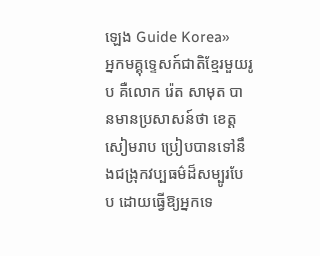ឡេង Guide Korea»
អ្នកមគ្គុទ្ទេសក៍ជាតិខ្មែរមួយរូប គឺលោក រ៉េត សាមុត បានមានប្រសាសន៍ថា ខេត្តសៀមរាប ប្រៀបបានទៅនឹងជង្រុកវប្បធម៌ដ៏សម្បូរបែប ដោយធ្វើឱ្យអ្នកទេ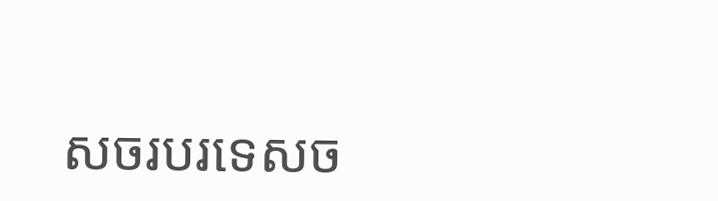សចរបរទេសច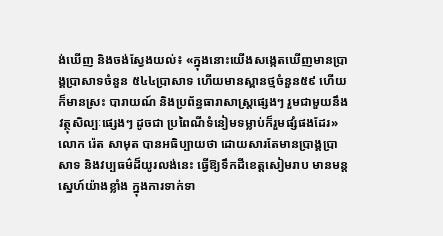ង់ឃើញ និងចង់ស្វែងយល់៖ «ក្នុងនោះយើងសង្កេតឃើញមានប្រាង្គប្រាសាទចំនួន ៥៤៤ប្រាសាទ ហើយមានស្ពានថ្មចំនួន៥៩ ហើយក៏មានស្រះ បារាយណ៍ និងប្រព័ន្ធធារាសាស្ត្រផ្សេងៗ រួមជាមួយនឹងវត្ថុសិល្បៈផ្សេងៗ ដូចជា ប្រពៃណីទំនៀមទម្លាប់ក៏រួមផ្សំផងដែរ»
លោក រ៉េត សាមុត បានអធិប្បាយថា ដោយសារតែមានប្រាង្គប្រាសាទ និងវប្បធម៌ដ៏យូរលង់នេះ ធ្វើឱ្យទឹកដីខេត្តសៀមរាប មានមន្តស្នេហ៍យ៉ាងខ្លាំង ក្នុងការទាក់ទា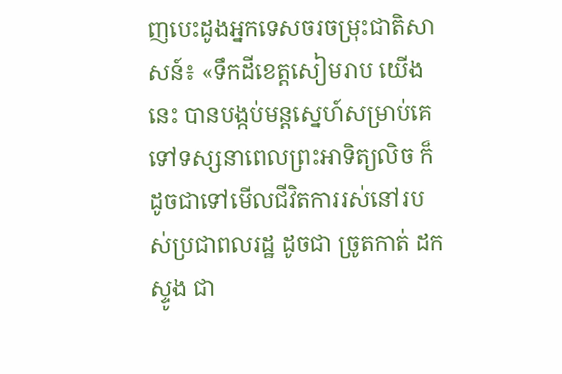ញបេះដូងអ្នកទេសចរចម្រុះជាតិសាសន៍៖ «ទឹកដីខេត្តសៀមរាប យើងនេះ បានបង្កប់មន្តស្នេហ៍សម្រាប់គេទៅទស្សនាពេលព្រះអាទិត្យលិច ក៏ដូចជាទៅមើលជីវិតការរស់នៅរបស់ប្រជាពលរដ្ឋ ដូចជា ច្រូតកាត់ ដកស្ទូង ជា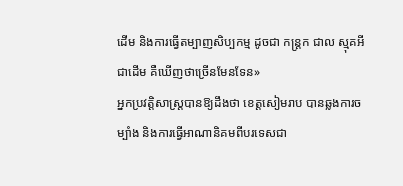ដើម និងការធ្វើតម្បាញសិប្បកម្ម ដូចជា កន្ត្រក ជាល ស្មុគអីជាដើម គឺឃើញថាច្រើនមែនទែន»
អ្នកប្រវត្តិសាស្ត្របានឱ្យដឹងថា ខេត្តសៀមរាប បានឆ្លងការចម្បាំង និងការធ្វើអាណានិគមពីបរទេសជា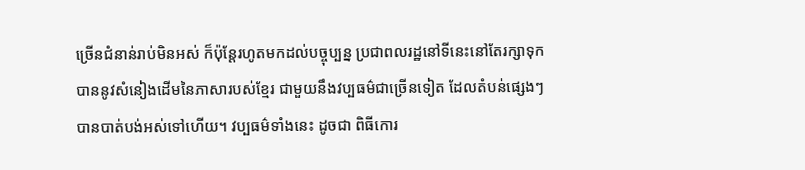ច្រើនជំនាន់រាប់មិនអស់ ក៏ប៉ុន្តែរហូតមកដល់បច្ចុប្បន្ន ប្រជាពលរដ្ឋនៅទីនេះនៅតែរក្សាទុកបាននូវសំនៀងដើមនៃភាសារបស់ខ្មែរ ជាមួយនឹងវប្បធម៌ជាច្រើនទៀត ដែលតំបន់ផ្សេងៗបានបាត់បង់អស់ទៅហើយ។ វប្បធម៌ទាំងនេះ ដូចជា ពិធីកោរ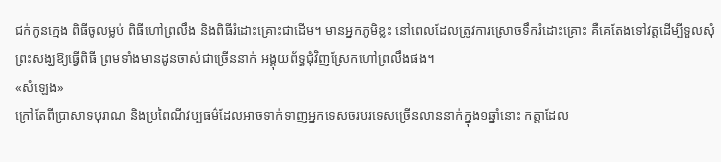ជក់កូនក្មេង ពិធីចូលម្លប់ ពិធីហៅព្រលឹង និងពិធីរំដោះគ្រោះជាដើម។ មានអ្នកភូមិខ្លះ នៅពេលដែលត្រូវការស្រោចទឹករំដោះគ្រោះ គឺគេតែងទៅវត្តដើម្បីទួលសុំព្រះសង្ឃឱ្យធ្វើពិធី ព្រមទាំងមានដូនចាស់ជាច្រើននាក់ អង្គុយព័ទ្ធជុំវិញស្រែកហៅព្រលឹងផង។
«សំឡេង»
ក្រៅតែពីប្រាសាទបុរាណ និងប្រពៃណីវប្បធម៌ដែលអាចទាក់ទាញអ្នកទេសចរបរទេសច្រើនលាននាក់ក្នុង១ឆ្នាំនោះ កត្តាដែល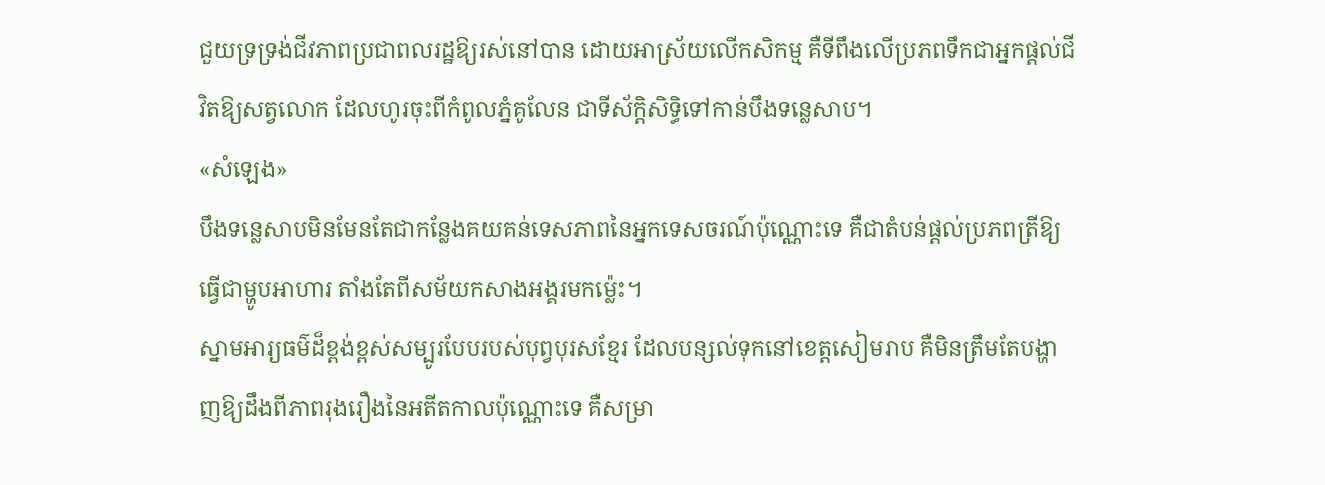ជួយទ្រទ្រង់ជីវភាពប្រជាពលរដ្ឋឱ្យរស់នៅបាន ដោយអាស្រ័យលើកសិកម្ម គឺទីពឹងលើប្រភពទឹកជាអ្នកផ្ដល់ជីវិតឱ្យសត្វលោក ដែលហូរចុះពីកំពូលភ្នំគូលែន ជាទីស័ក្តិសិទ្ធិទៅកាន់បឹងទន្លេសាប។
«សំឡេង»
បឹងទន្លេសាបមិនមែនតែជាកន្លែងគយគន់ទេសភាពនៃអ្នកទេសចរណ៍ប៉ុណ្ណោះទេ គឺជាតំបន់ផ្ដល់ប្រភពត្រីឱ្យធ្វើជាម្ហូបអាហារ តាំងតែពីសម័យកសាងអង្គរមកម្ល៉េះ។
ស្នាមអារ្យធម៌ដ៏ខ្ពង់ខ្ពស់សម្បូរបែបរបស់បុព្វបុរសខ្មែរ ដែលបន្សល់ទុកនៅខេត្តសៀមរាប គឺមិនត្រឹមតែបង្ហាញឱ្យដឹងពីភាពរុងរឿងនៃអតីតកាលប៉ុណ្ណោះទេ គឺសម្រា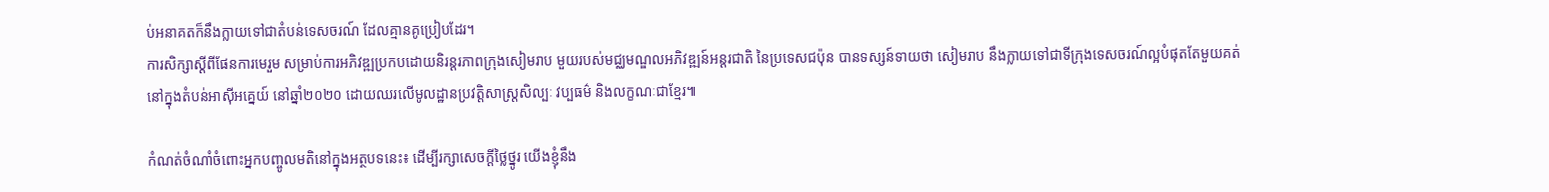ប់អនាគតក៏នឹងក្លាយទៅជាតំបន់ទេសចរណ៍ ដែលគ្មានគូប្រៀបដែរ។
ការសិក្សាស្ដីពីផែនការមេរួម សម្រាប់ការអភិវឌ្ឍប្រកបដោយនិរន្តរភាពក្រុងសៀមរាប មួយរបស់មជ្ឈមណ្ឌលអភិវឌ្ឍន៍អន្តរជាតិ នៃប្រទេសជប៉ុន បានទស្សន៍ទាយថា សៀមរាប នឹងក្លាយទៅជាទីក្រុងទេសចរណ៍ល្អបំផុតតែមួយគត់នៅក្នុងតំបន់អាស៊ីអគ្នេយ៍ នៅឆ្នាំ២០២០ ដោយឈរលើមូលដ្ឋានប្រវត្តិសាស្ត្រសិល្បៈ វប្បធម៌ និងលក្ខណៈជាខ្មែរ៕

កំណត់ចំណាំចំពោះអ្នកបញ្ចូលមតិនៅក្នុងអត្ថបទនេះ៖ ដើម្បីរក្សាសេចក្ដីថ្លៃថ្នូរ យើងខ្ញុំនឹង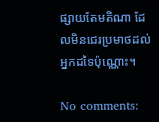ផ្សាយតែមតិណា ដែលមិនជេរប្រមាថដល់អ្នកដទៃប៉ុណ្ណោះ។

No comments: